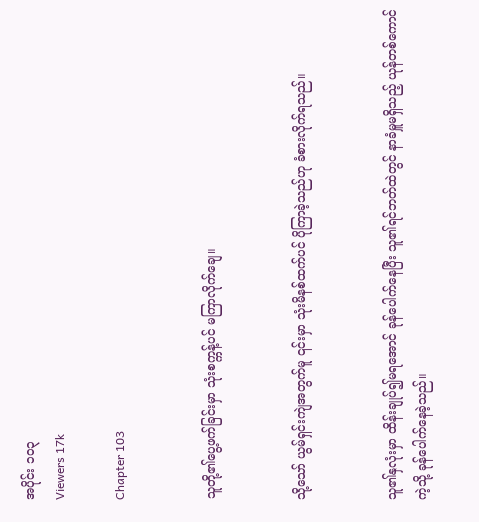အပိုင်း ၁၀၃
Viewers 17k

Chapter 103


သူတို့၏ပွေ့ဖက်ခြင်းမှာ သုံးစက္ကန့်ပင် မကြာလိုက်ချေ။


သို့သော် ယွမ်ရှင်းကျဲအတွက်မူ ၎င်းမှာ သုံးမိနစ်ထက်ပင် ပိုကြာခဲ့သည်ဟု ခံစားလိုက်ရသည်။


သူ၏နှလုံးမှာ ထိန်းချုပ်၍မရအောင် ခုန်ပေါက်နေပြီး သူ၏ရင်ဘတ်ထဲတွင် နာခံမှူမရှိသည့် ယုန်တစ်ကောင်ကဲ့သို့ ခုန်ပေါက်နေခဲ့သည်။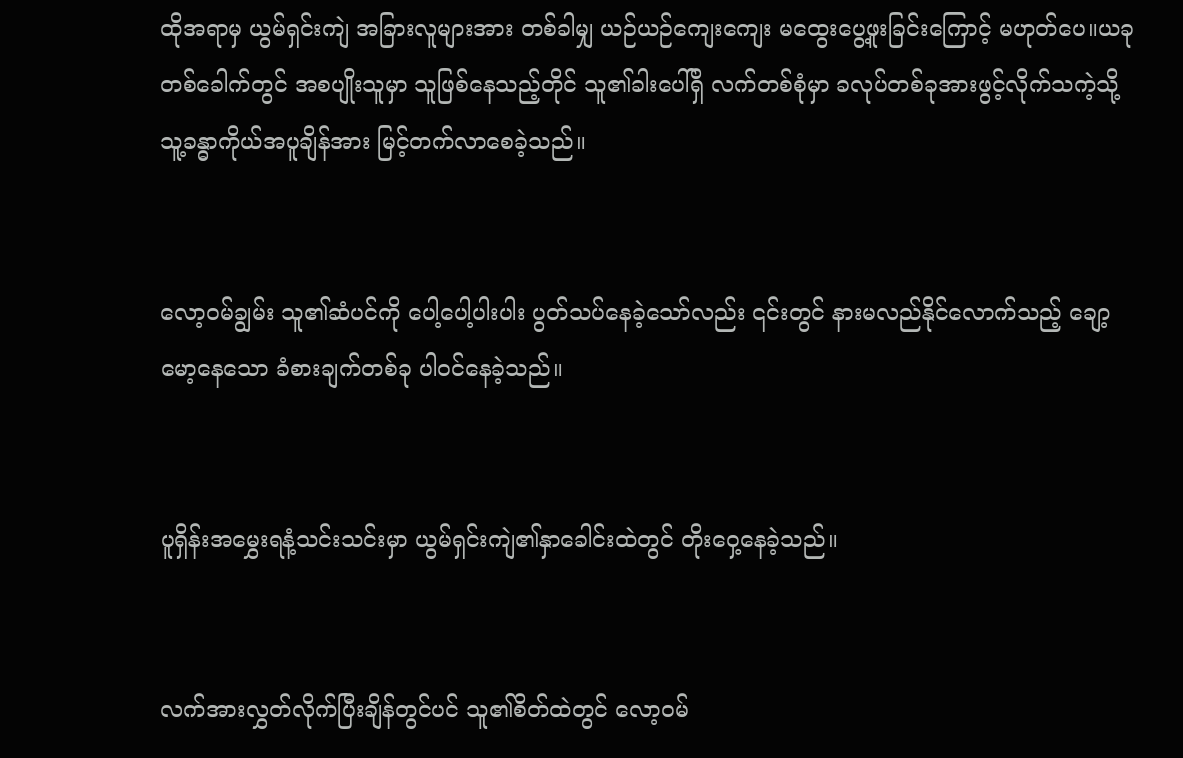ထိုအရာမှ ယွမ်ရှင်းကျဲ အခြားလူများအား တစ်ခါမျှ ယဉ်ယဉ်ကျေးကျေး မထွေးပွေ့ဖူးခြင်းကြောင့် မဟုတ်ပေ။ယခုတစ်ခေါက်တွင် အစပျိုးသူမှာ သူဖြစ်နေသည့်တိုင် သူ၏ခါးပေါ်ရှိ လက်တစ်စုံမှာ ခလုပ်တစ်ခုအားဖွင့်လိုက်သကဲ့သို့ သူ့ခန္ဓာကိုယ်အပူချိန်အား မြင့်တက်လာစေခဲ့သည်။


လော့ဝမ်ချွမ်း သူ၏ဆံပင်ကို ပေါ့ပေါ့ပါးပါး ပွတ်သပ်နေခဲ့သော်လည်း ၎င်းတွင် နားမလည်နိုင်လောက်သည့် ချော့မော့နေသော ခံစားချက်တစ်ခု ပါဝင်နေခဲ့သည်။


ပူရှိန်းအမွှေးရနံ့သင်းသင်းမှာ ယွမ်ရှင်းကျဲ၏နှာခေါင်းထဲတွင် တိုးဝှေ့နေခဲ့သည်။


လက်အားလွှတ်လိုက်ပြီးချိန်တွင်ပင် သူ၏စိတ်ထဲတွင် လော့ဝမ်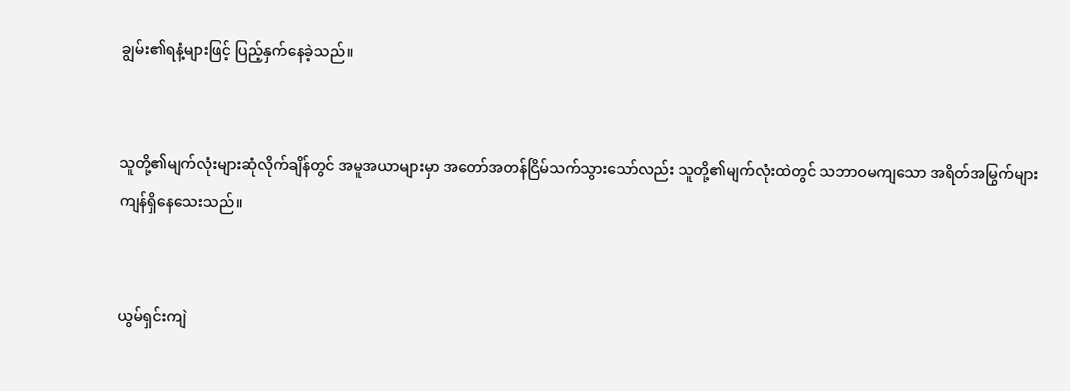ချွမ်း၏ရနံ့များဖြင့် ပြည့်နှက်နေခဲ့သည်။


သူတို့၏မျက်လုံးများဆုံလိုက်ချိန်တွင် အမူအယာများမှာ အတော်အတန်ငြိမ်သက်သွားသော်လည်း သူတို့၏မျက်လုံးထဲတွင် သဘာဝမကျသော အရိတ်အမြွက်များ ကျန်ရှိနေသေးသည်။


ယွမ်ရှင်းကျဲ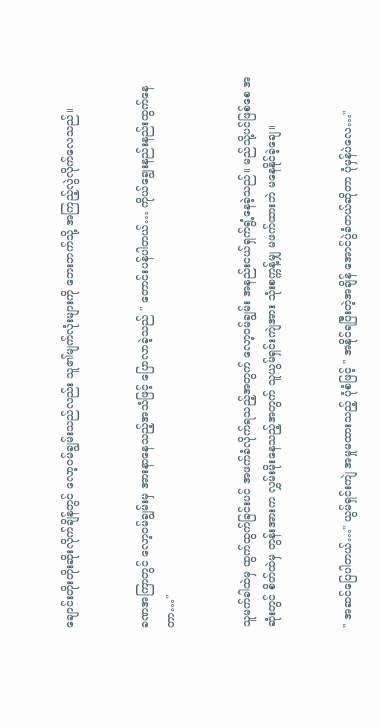ချောင်းတိုးတိုးဆိုးလိုက်ချိန်တွင် လော့ဝမ်ချွမ်းသည်လည်း သူ၏မျက်လုံးများကို ဘေးဘက်သို့ အကြည့်လွဲလိုက်လေသည်။


ခဏအကြာတွင် လော့ဝမ်ချွမ်းမှ အားနာနေသည့်အသံဖြင့် ပြောလာခဲ့သည် " တောင်းပန်ပါတယ်… ကိုယ်ချွေးနည်းနည်းထွက်နေတာ…"


သူမက်ခါထဲမှ ထွက်ထွက်ခြင်းပင် အဖက်ခံလိုက်ရသည့်အတွက် လော့ဝမ်ချွမ်း အနည်းငယ်ရှက်ရွံ့နေခဲ့သည်။ မည်သို့ပင်ဖြစ်စေ အဆုံးတွင် စိတ်ထဲမှ တွန်းအားက လွှမ်းမိုးနေသည့်အတွက် သူယွမ်ရှင်းကျဲအား သုံးစက္ကန့်မျှ မဖက်ထားဘဲ မနေနိုင်ခဲ့ချေ။


" အဆင်ပြေပါတယ်…" ယွမ်ရှင်းကျဲ အမှုမထားသည့် ပုံစံဖြင့် " အနိုင်ရပြီးတဲ့အချိန် အောင်ပွဲခံတယ်ဆိုတာ ပုံမှန်ပဲလေ…"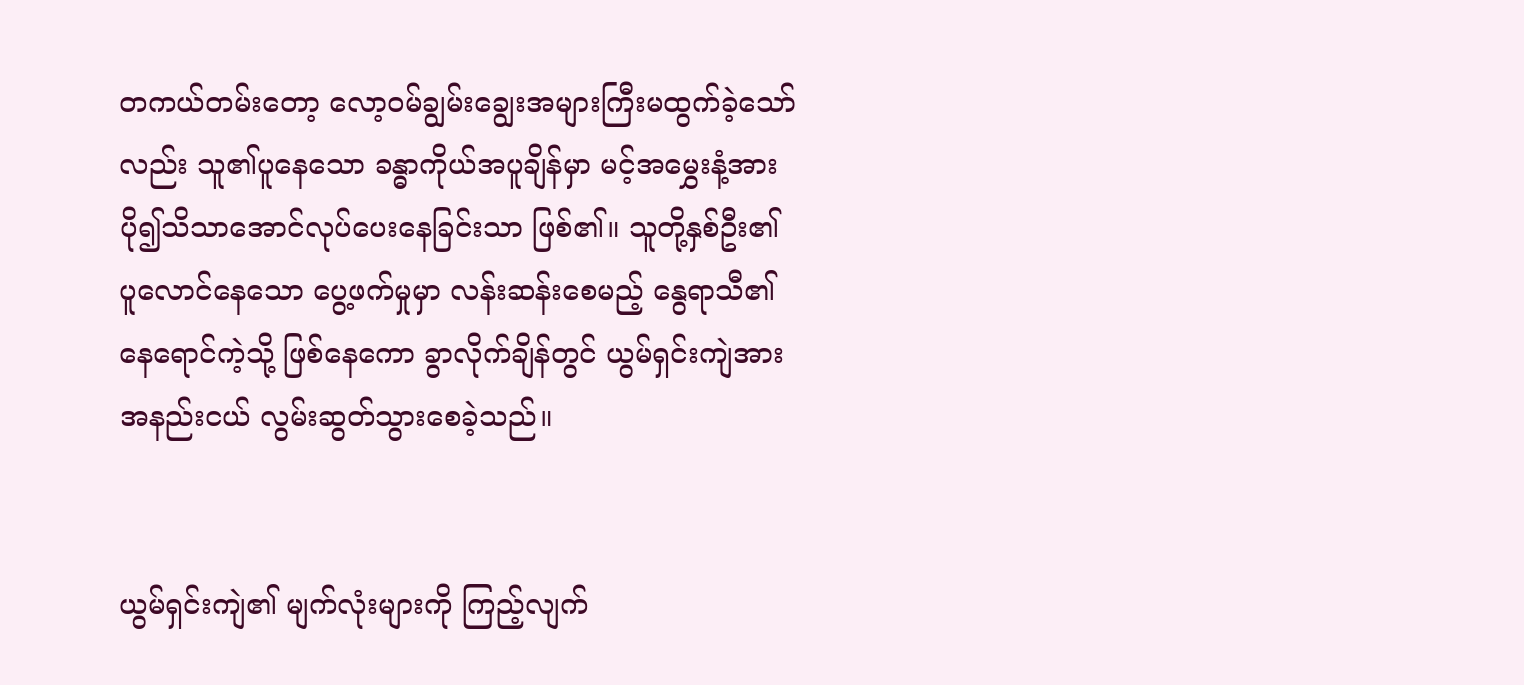တကယ်တမ်းတော့ လော့ဝမ်ချွမ်းချွေးအများကြီးမထွက်ခဲ့သော်လည်း သူ၏ပူနေသော ခန္ဓာကိုယ်အပူချိန်မှာ မင့်အမွှေးနံ့အား ပို၍သိသာအောင်လုပ်ပေးနေခြင်းသာ ဖြစ်၏။ သူတို့နှစ်ဦး၏ ပူလောင်နေသော ပွေ့ဖက်မှုမှာ လန်းဆန်းစေမည့် နွေရာသီ၏နေရောင်ကဲ့သို့ ဖြစ်နေကော ခွာလိုက်ချိန်တွင် ယွမ်ရှင်းကျဲအား အနည်းငယ် လွမ်းဆွတ်သွားစေခဲ့သည်။


ယွမ်ရှင်းကျဲ၏ မျက်လုံးများကို ကြည့်လျက်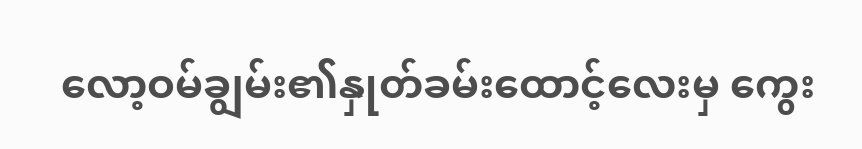လော့ဝမ်ချွမ်း၏နှုတ်ခမ်းထောင့်လေးမှ ကွေး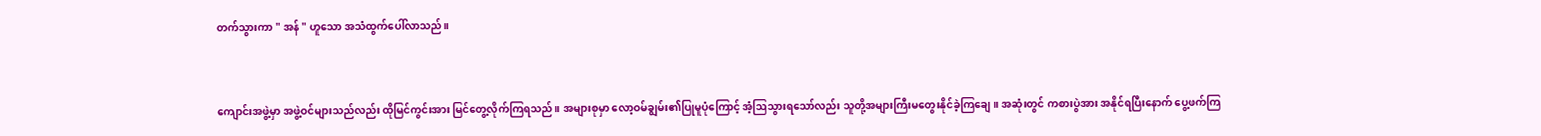တက်သွားကာ " အန် " ဟူသော အသံထွက်ပေါ်လာသည်။


ကျောင်းအဖွဲ့မှာ အဖွဲ့ဝင်များသည်လည်း ထိုမြင်ကွင်းအား မြင်တွေ့လိုက်ကြရသည်။ အများစုမှာ လော့ဝမ်ချွမ်း၏ပြုမူပုံကြောင့် အံ့ဩသွားရသော်လည်း သူတို့အများကြီးမတွေးနိုင်ခဲ့ကြချေ။ အဆုံးတွင် ကစားပွဲအား အနိုင်ရပြီးနောက် ပွေ့ဖက်ကြ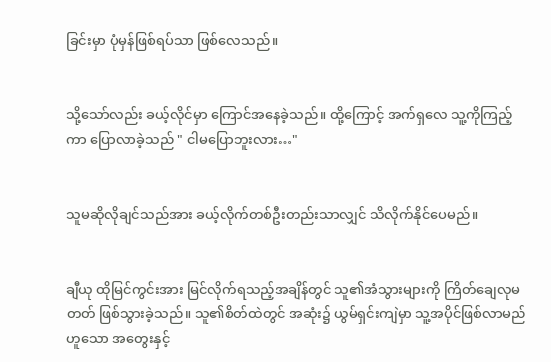ခြင်းမှာ ပုံမှန်ဖြစ်ရပ်သာ ဖြစ်လေသည်။


သို့သော်လည်း ခယ့်လိုင်မှာ ကြောင်အနေခဲ့သည်။ ထို့ကြောင့် အက်ရှလေ သူ့ကိုကြည့်ကာ ပြောလာခဲ့သည် " ငါမပြောဘူးလား…"


သူမဆိုလိုချင်သည်အား ခယ့်လိုက်တစ်ဦးတည်းသာလျှင် သိလိုက်နိုင်ပေမည်။


ချီယု ထိုမြင်ကွင်းအား မြင်လိုက်ရသည့်အချိန်တွင် သူ၏အံသွားများကို ကြိတ်ချေလုမတတ် ဖြစ်သွားခဲ့သည်။ သူ၏စိတ်ထဲတွင် အဆုံး၌ ယွမ်ရှင်းကျဲမှာ သူ့အပိုင်ဖြစ်လာမည်ဟူသော အတွေးနှင့်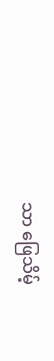သာ ဖြေသိမ့်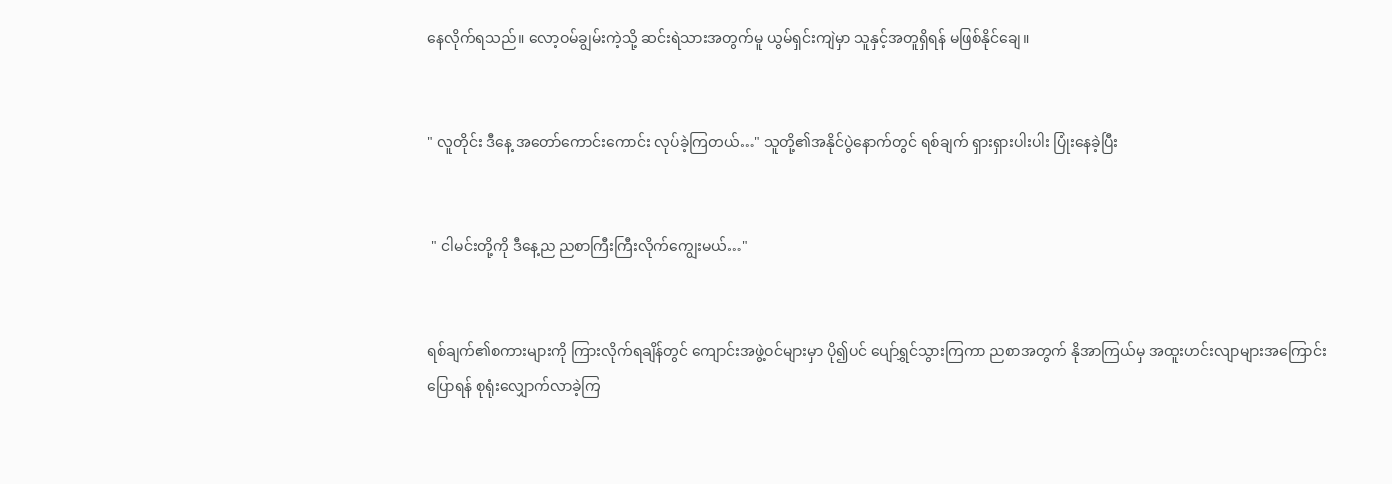နေလိုက်ရသည်။ လော့ဝမ်ချွမ်းကဲ့သို့ ဆင်းရဲသားအတွက်မူ ယွမ်ရှင်းကျဲမှာ သူနှင့်အတူရှိရန် မဖြစ်နိုင်ချေ။


" လူတိုင်း ဒီနေ့ အတော်ကောင်းကောင်း လုပ်ခဲ့ကြတယ်…" သူတို့၏အနိုင်ပွဲနောက်တွင် ရစ်ချက် ရှားရှားပါးပါး ပြုံးနေခဲ့ပြီး


 " ငါမင်းတို့ကို ဒီနေ့ည ညစာကြီးကြီးလိုက်ကျွေးမယ်…"


ရစ်ချက်၏စကားများကို ကြားလိုက်ရချိန်တွင် ကျောင်းအဖွဲ့ဝင်များမှာ ပို၍ပင် ပျော်ရွှင်သွားကြကာ ညစာအတွက် နိုအာကြယ်မှ အထူးဟင်းလျာများအကြောင်း ပြောရန် စုရုံးလျှောက်လာခဲ့ကြ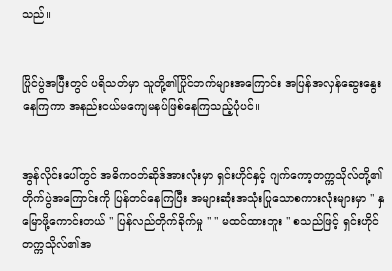သည်။


ပြိုင်ပွဲအပြီးတွင် ပရိသတ်မှာ သူတို့၏ပြိုင်ဘက်များအကြောင်း အပြန်အလှန်ဆွေးနွေးနေကြကာ အနည်းငယ်မကျေမနပ်ဖြစ်နေကြသည့်ပုံပင်။


အွန်လိုင်းပေါ်တွင် အဓိကဝဘ်ဆိုဒ်အားလုံးမှာ ရှင်းဟိုင်နှင့် ဂျက်ကော့တက္ကသိုလ်တို့၏ တိုက်ပွဲအကြောင်းကို ပြန်တင်နေကြပြီး အများဆုံးအသုံးပြုသောစကားလုံးများမှာ " နှမြောဖို့ကောင်းတယ် " ပြန်လည်တိုက်ခိုက်မှု " " မထင်ထားဘူး " စသည်ဖြင့် ရှင်းဟိုင်တက္ကသိုလ်၏အ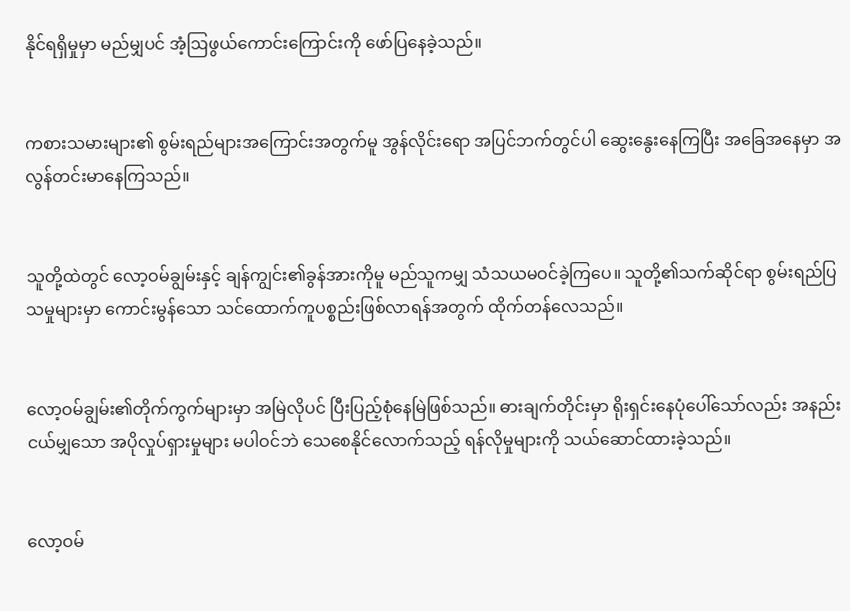နိုင်ရရှိမှုမှာ မည်မျှပင် အံ့ဩဖွယ်ကောင်းကြောင်းကို ဖော်ပြနေခဲ့သည်။


ကစားသမားများ၏ စွမ်းရည်များအကြောင်းအတွက်မူ အွန်လိုင်းရော အပြင်ဘက်တွင်ပါ ဆွေးနွေးနေကြပြီး အခြေအနေမှာ အလွန်တင်းမာနေကြသည်။


သူတို့ထဲတွင် လော့ဝမ်ချွမ်းနှင့် ချန်ကျွင်း၏ခွန်အားကိုမူ မည်သူကမျှ သံသယမဝင်ခဲ့ကြပေ။ သူတို့၏သက်ဆိုင်ရာ စွမ်းရည်ပြသမှုများမှာ ကောင်းမွန်သော သင်ထောက်ကူပစ္စည်းဖြစ်လာရန်အတွက် ထိုက်တန်လေသည်။


လော့ဝမ်ချွမ်း၏တိုက်ကွက်များမှာ အမြဲလိုပင် ပြီးပြည့်စုံနေမြဲဖြစ်သည်။ ဓားချက်တိုင်းမှာ ရိုးရှင်းနေပုံပေါ်သော်လည်း အနည်းငယ်မျှသော အပိုလှုပ်ရှားမှုများ မပါဝင်ဘဲ သေစေနိုင်လောက်သည့် ရန်လိုမှုများကို သယ်ဆောင်ထားခဲ့သည်။


လော့ဝမ်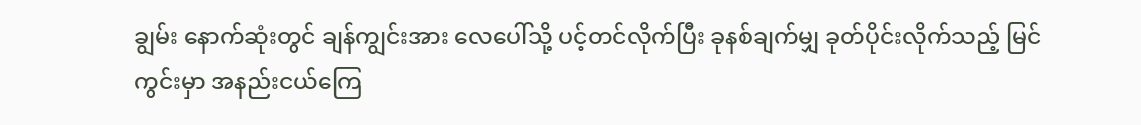ချွမ်း နောက်ဆုံးတွင် ချန်ကျွင်းအား လေပေါ်သို့ ပင့်တင်လိုက်ပြီး ခုနစ်ချက်မျှ ခုတ်ပိုင်းလိုက်သည့် မြင်ကွင်းမှာ အနည်းငယ်ကြေ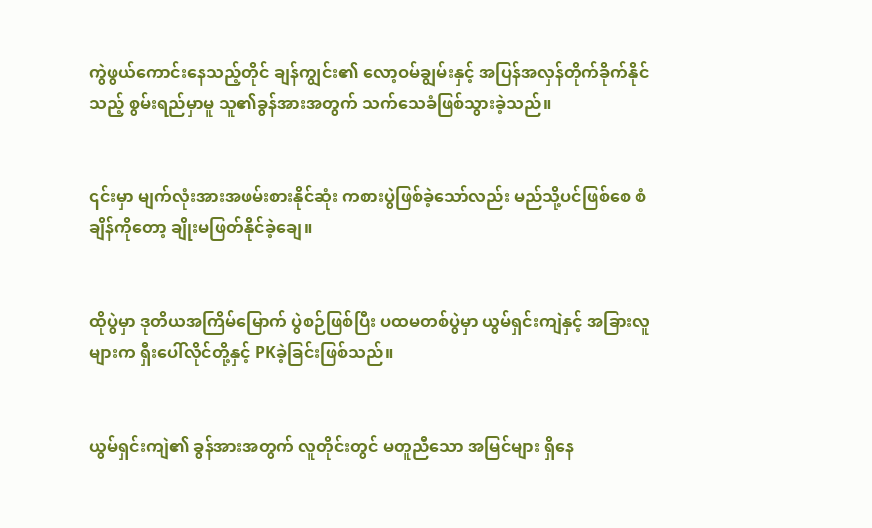ကွဲဖွယ်ကောင်းနေသည့်တိုင် ချန်ကျွင်း၏ လော့ဝမ်ချွမ်းနှင့် အပြန်အလှန်တိုက်ခိုက်နိုင်သည့် စွမ်းရည်မှာမူ သူ၏ခွန်အားအတွက် သက်သေခံဖြစ်သွားခဲ့သည်။


၎င်းမှာ မျက်လုံးအားအဖမ်းစားနိုင်ဆုံး ကစားပွဲဖြစ်ခဲ့သော်လည်း မည်သို့ပင်ဖြစ်စေ စံချိန်ကိုတော့ ချိုးမဖြတ်နိုင်ခဲ့ချေ။


ထိုပွဲမှာ ဒုတိယအကြိမ်မြောက် ပွဲစဉ်ဖြစ်ပြီး ပထမတစ်ပွဲမှာ ယွမ်ရှင်းကျဲနှင့် အခြားလူများက ရှီးပေါ်လိုင်တို့နှင့် PKခဲ့ခြင်းဖြစ်သည်။


ယွမ်ရှင်းကျဲ၏ ခွန်အားအတွက် လူတိုင်းတွင် မတူညီသော အမြင်များ ရှိနေ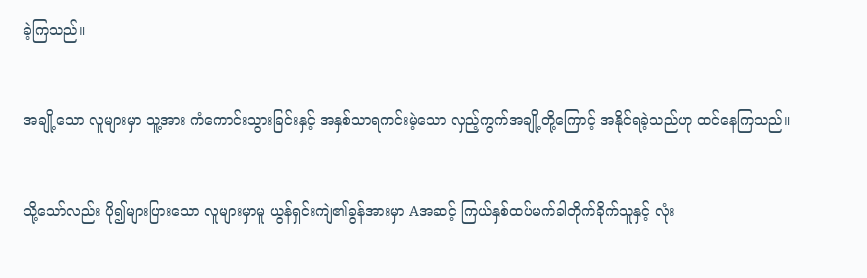ခဲ့ကြသည်။


အချို့သော လူများမှာ သူ့အား ကံကောင်းသွားခြင်းနှင့် အနှစ်သာရကင်းမဲ့သော လှည့်ကွက်အချို့တို့ကြောင့် အနိုင်ရခဲ့သည်ဟု ထင်နေကြသည်။


သို့သော်လည်း ပို၍များပြားသော လူများမှာမူ ယွန်ရှင်းကျဲ၏ခွန်အားမှာ Aအဆင့် ကြယ်နှစ်ထပ်မက်ခါတိုက်ခိုက်သူနှင့် လုံး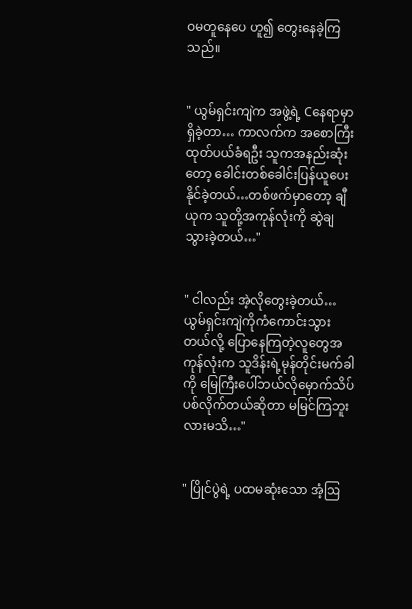ဝမတူနေပေ ဟူ၍ တွေးနေခဲ့ကြသည်။


" ယွမ်ရှင်းကျဲက အဖွဲ့ရဲ့ Cနေရာမှာရှိခဲ့တာ… ကာလက်က အစောကြီး ထုတ်ပယ်ခံရဦး သူကအနည်းဆုံးတော့ ခေါင်းတစ်ခေါင်းပြန်ယူပေးနိုင်ခဲ့တယ်…တစ်ဖက်မှာတော့ ချီယုက သူတို့အကုန်လုံးကို ဆွဲချသွားခဲ့တယ်…"


" ငါလည်း အဲ့လိုတွေးခဲ့တယ်…ယွမ်ရှင်းကျဲကိုကံကောင်းသွားတယ်လို့ ပြောနေကြတဲ့လူတွေအကုန်လုံးက သူဒိန်းရဲ့‌မုန်တိုင်းမက်ခါကို မြေကြီးပေါ်ဘယ်လိုမှောက်သိပ်ပစ်လိုက်တယ်ဆိုတာ မမြင်ကြဘူးလားမသိ…"


" ပြိုင်ပွဲရဲ့ ပထမဆုံးသော အံ့ဩ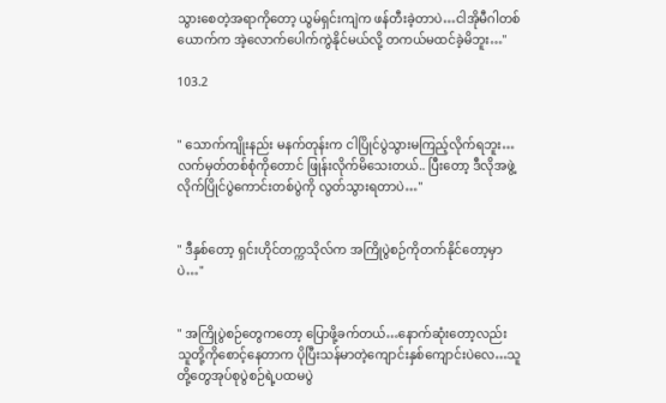သွားစေတဲ့အရာကိုတော့ ‌ယွမ်ရှင်းကျဲက ဖန်တီးခဲ့တာပဲ…ငါအိုမီဂါတစ်ယောက်က အဲ့လောက်ပေါက်ကွဲနိုင်မယ်လို့ တကယ်မထင်ခဲ့မိဘူး…"

103.2


" သောက်ကျိုးနည်း မနက်တုန်းက ငါပြိုင်ပွဲသွားမကြည့်လိုက်ရဘူး…လက်မှတ်တစ်စုံကိုတောင် ဖြုန်းလိုက်မိသေးတယ်.. ပြီးတော့ ဒီလိုအဖွဲ့လိုက်ပြိုင်ပွဲကောင်းတစ်ပွဲကို လွတ်သွားရတာပဲ…"


" ဒီနှစ်တော့ ရှင်းဟိုင်တက္ကသိုလ်က အကြိုပွဲစဉ်ကိုတက်နိုင်တော့မှာပဲ…"


" အကြိုပွဲစဉ်တွေကတော့ ပြောဖို့ခက်တယ်…နောက်ဆုံးတော့လည်း သူတို့ကိုစောင့်နေတာက ပိုပြီးသန်မာတဲ့ကျောင်းနှစ်ကျောင်းပဲလေ…သူတို့တွေအုပ်စုပွဲစဉ်ရဲ့ပထမပွဲ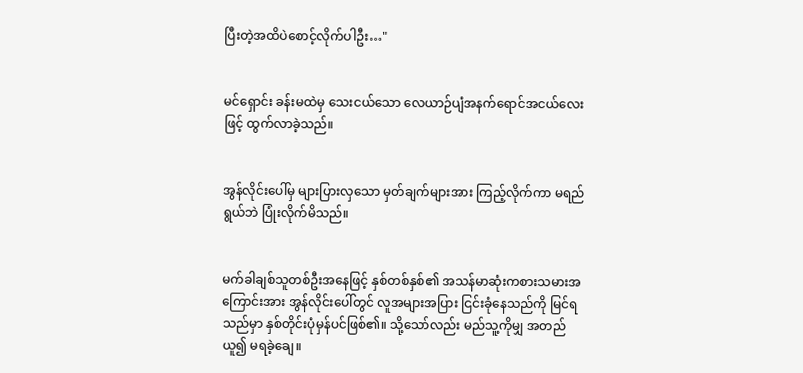ပြီးတဲ့အထိပဲစောင့်လိုက်ပါဦး…"


မင်ရှောင်း ခန်းမထဲမှ သေးငယ်သော လေယာဉ်ပျံအနက်ရောင်အငယ်လေးဖြင့် ထွက်လာခဲ့သည်။


အွန်လိုင်းပေါ်မှ များပြားလှသော မှတ်ချက်များအား ကြည့်လိုက်ကာ မရည်ရွယ်ဘဲ ပြုံးလိုက်မိသည်။


မက်ခါချစ်သူတစ်ဦးအနေဖြင့် နှစ်တစ်နှစ်၏ အသန်မာဆုံးကစားသမားအကြောင်းအား အွန်လိုင်းပေါ်တွင် လူအများအပြား ငြင်းခုံနေသည်ကို မြင်ရသည်မှာ နှစ်တိုင်းပုံမှန်ပင်ဖြစ်၏။ သို့သော်လည်း မည်သူ့ကိုမျှ အတည်ယူ၍ မရခဲ့ချေ။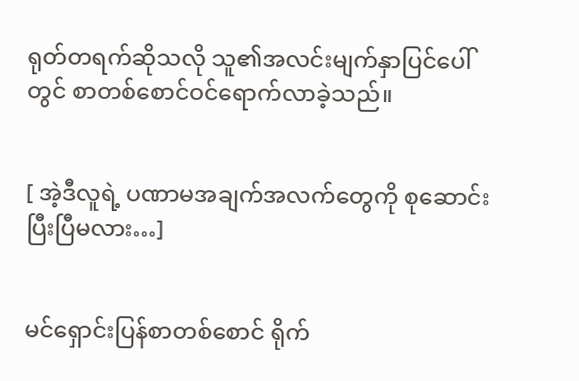ရုတ်တရက်ဆိုသလို သူ၏အလင်းမျက်နှာပြင်ပေါ်တွင် စာတစ်စောင်ဝင်ရောက်လာခဲ့သည်။


[ အဲ့ဒီလူရဲ့ ပဏာမအချက်အလက်တွေကို စုဆောင်းပြီးပြီမလား…]


မင်ရှောင်းပြန်စာတစ်စောင် ရိုက်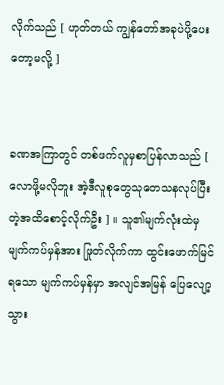လိုက်သည် [ ဟုတ်တယ် ကျွန်တော်အခုပဲပို့ပေးတော့မလို့ ]


ခဏအကြာတွင် တစ်ဖက်လူမှစာပြန်လာသည် [ လောဖို့မလိုဘူး အဲ့ဒီလူစုတွေသုတေသနလုပ်ပြီးတဲ့အထိစောင့်လိုက်ဦး ] ။ သူ၏မျက်လုံးထဲမှ မျက်ကပ်မှန်အား ဖြုတ်လိုက်ကာ ထွင်းဖောက်မြင်ရသော မျက်ကပ်မှန်မှာ အလျင်အမြန် ပြေလျော့သွား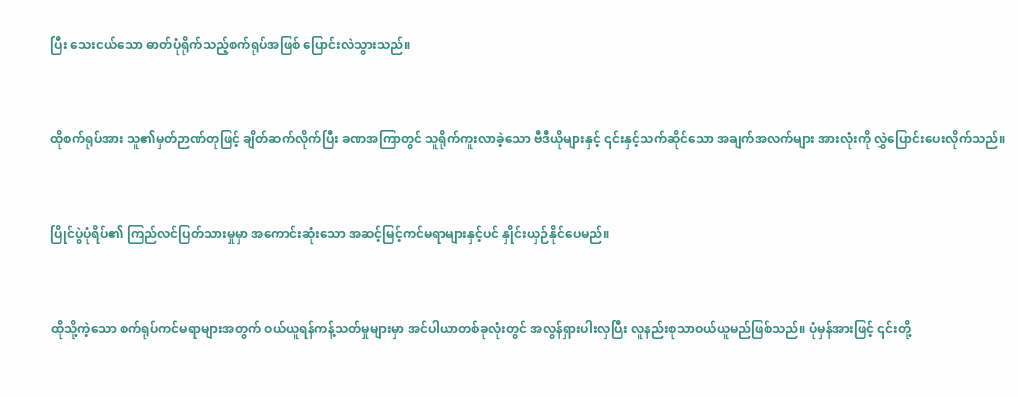ပြီး သေးငယ်သော ဓာတ်ပုံရိုက်သည့်စက်ရုပ်အဖြစ် ပြောင်းလဲသွားသည်။


ထိုစက်ရုပ်အား သူ၏မှတ်ဉာဏ်တုဖြင့် ချိတ်ဆက်လိုက်ပြီး ခဏအကြာတွင် သူရိုက်ကူးလာခဲ့သော ဗီဒီယိုများနှင့် ၎င်းနှင့်သက်ဆိုင်သော အချက်အလက်များ အားလုံးကို လွှဲပြောင်းပေးလိုက်သည်။


ပြိုင်ပွဲပုံရိပ်၏ ကြည်လင်ပြတ်သားမှုမှာ အကောင်းဆုံးသော အဆင့်မြင့်ကင်မရာများနှင့်ပင် နှိုင်းယှဉ်နိုင်ပေမည်။


ထိုသို့ကဲ့သော စက်ရုပ်ကင်မရာများအတွက် ဝယ်ယူရန်ကန့်သတ်မှုများမှာ အင်ပါယာတစ်ခုလုံးတွင် အလွန်ရှားပါးလှပြီး လူနည်းစုသာဝယ်ယူမည်ဖြစ်သည်။ ပုံမှန်အားဖြင့် ၎င်းတို့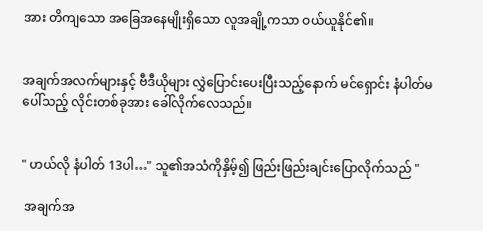အား တိကျသော အခြေအနေမျိုးရှိသော လူအချို့ကသာ ဝယ်ယူနိုင်၏။


အချက်အလက်များနှင့် ဗီဒီယိုများ လွှဲပြောင်းပေးပြီးသည့်နောက် မင်ရှောင်း နံပါတ်မပေါ်သည့် လိုင်းတစ်ခုအား ခေါ်လိုက်လေသည်။


" ဟယ်လို နံပါတ် 13ပါ…" သူ၏အသံကိုနှိမ့်၍ ဖြည်းဖြည်းချင်းပြောလိုက်သည် "

 အချက်အ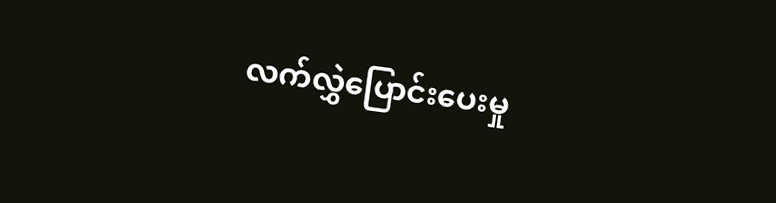လက်‌လွှဲပြောင်းပေးမှု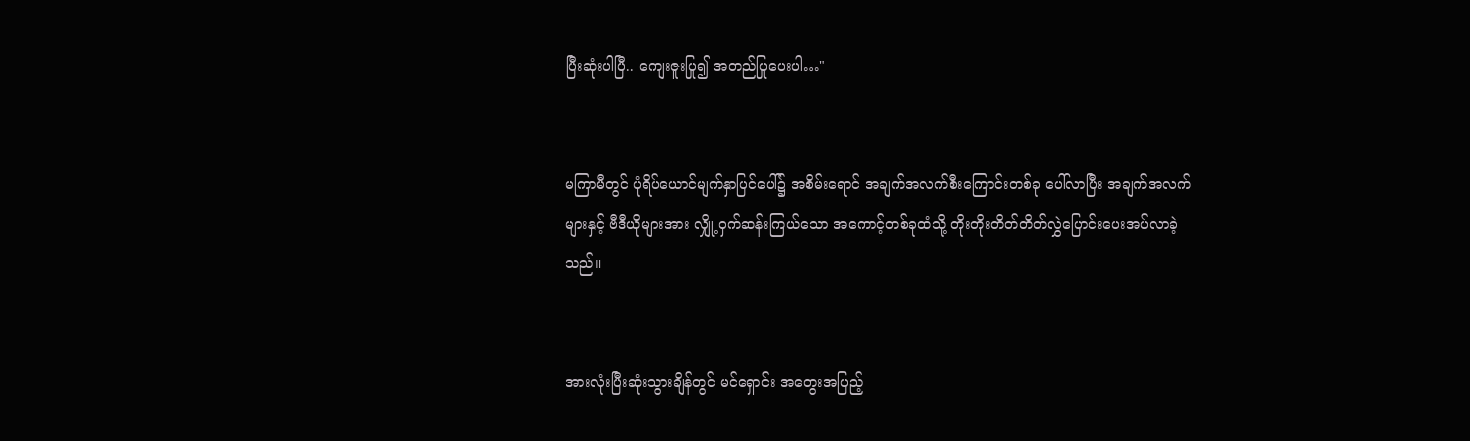ပြီး‌ဆုံးပါပြီ.. ကျေးဇူးပြု၍ အတည်ပြုပေးပါ…"


မကြာမီတွင် ပုံရိပ်ယောင်မျက်နှာပြင်ပေါ်၌ အစိမ်းရောင် အချက်အလက်စီးကြောင်းတစ်ခု ပေါ်လာပြီး အချက်အလက်များနှင့် ဗီဒီယိုများအား လျှို့ဝှက်ဆန်းကြယ်သော အကောင့်တစ်ခုထံသို့ တိုးတိုးတိတ်တိတ်လွှဲပြောင်းပေးအပ်လာခဲ့သည်။


အားလုံးပြီးဆုံးသွားချိန်တွင် မင်ရှောင်း အတွေးအပြည့်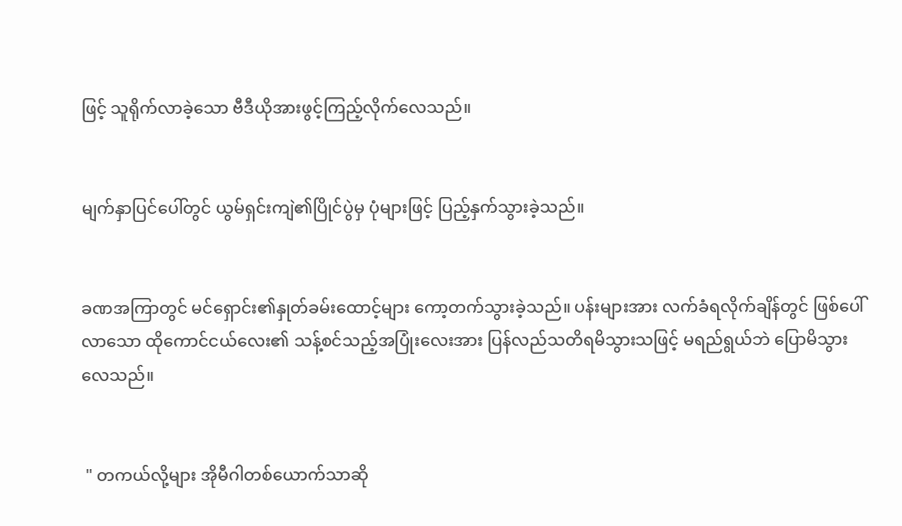ဖြင့် သူရိုက်လာခဲ့သော ဗီဒီယိုအားဖွင့်ကြည့်လိုက်လေသည်။


မျက်နှာပြင်ပေါ်တွင် ယွမ်ရှင်းကျဲ၏ပြိုင်ပွဲမှ ပုံများဖြင့် ပြည့်နှက်သွားခဲ့သည်။


ခဏအကြာတွင် မင်ရှောင်း၏နှုတ်ခမ်းထောင့်များ ကော့တက်သွားခဲ့သည်။ ပန်းများအား လက်ခံရလိုက်ချိန်တွင် ဖြစ်ပေါ်လာသော ထိုကောင်ငယ်လေး၏ သန့်စင်သည့်အပြုံးလေးအား ပြန်လည်သတိရမိသွားသဖြင့် မရည်ရွယ်ဘဲ ပြောမိသွားလေသည်။


 " တကယ်လို့များ အိုမီဂါတစ်ယောက်သာဆို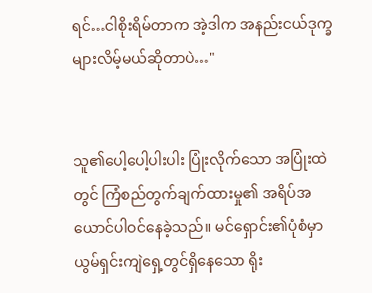ရင်…ငါစိုးရိမ်တာက အဲ့ဒါက အနည်းငယ်ဒုက္ခများလိမ့်မယ်ဆိုတာပဲ…"


သူ၏ပေါ့ပေါ့ပါးပါး ပြုံးလိုက်သော အပြုံးထဲတွင် ကြံစည်တွက်ချက်ထားမှု၏ အရိပ်အယောင်ပါဝင်နေခဲ့သည်။ မင်ရှောင်း၏ပုံစံမှာ ယွမ်ရှင်းကျဲရှေ့တွင်ရှိနေသော ရိုး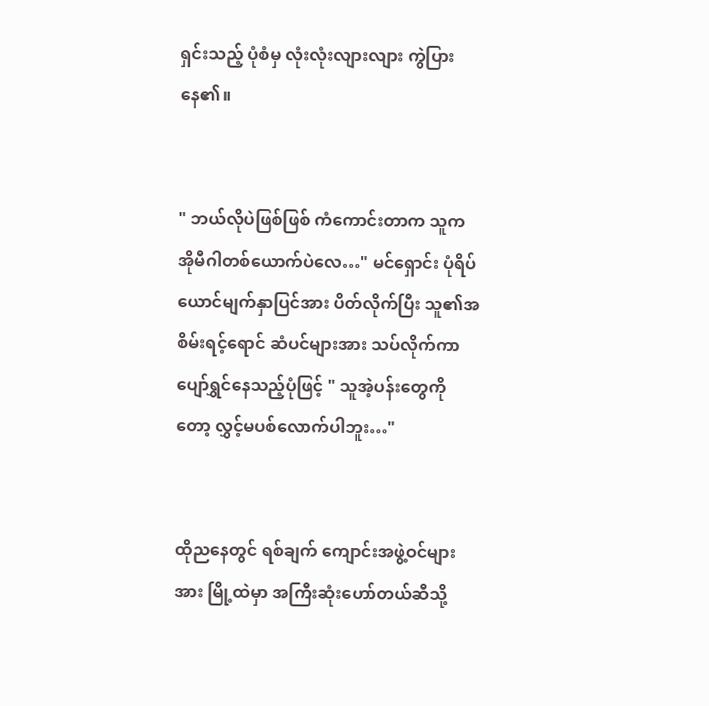ရှင်းသည့် ပုံစံမှ လုံးလုံးလျားလျား ကွဲပြားနေ၏။


" ဘယ်လိုပဲဖြစ်ဖြစ် ကံကောင်းတာက သူကအိုမီဂါတစ်ယောက်ပဲလေ…" မင်ရှောင်း ပုံရိပ်ယောင်မျက်နှာပြင်အား ပိတ်လိုက်ပြီး သူ၏အစိမ်းရင့်ရောင် ဆံပင်များအား သပ်လိုက်ကာ ပျော်ရွှင်နေသည့်ပုံဖြင့် " သူအဲ့ပန်းတွေကိုတော့ လွှင့်မပစ်လောက်ပါဘူး…"


ထိုညနေတွင် ရစ်ချက် ကျောင်းအဖွဲ့ဝင်များအား မြို့ထဲမှာ အကြီးဆုံးဟော်တယ်ဆီသို့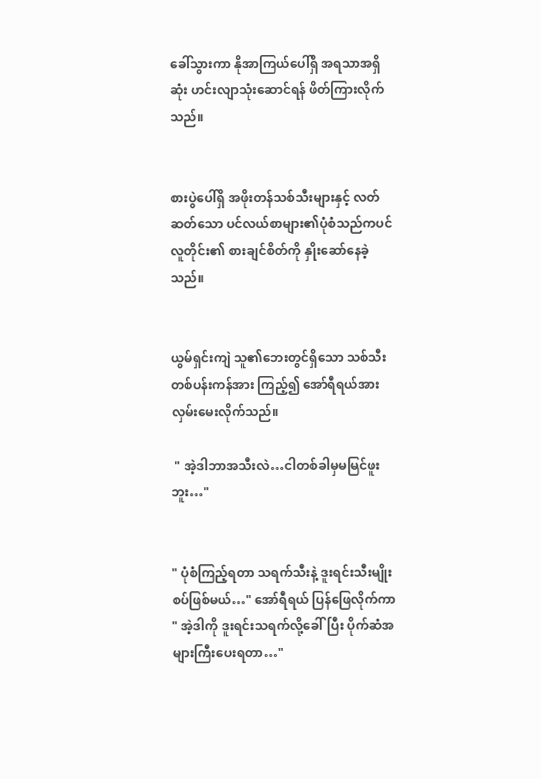ခေါ်သွားကာ နိုအာကြယ်ပေါ်ရှိ အရသာအရှိဆုံး ဟင်းလျာသုံးဆောင်ရန် ဖိတ်ကြားလိုက်သည်။


စားပွဲပေါ်ရှိ အဖိုးတန်သစ်သီးများနှင့် လတ်ဆတ်သော ပင်လယ်စာများ၏ပုံစံသည်ကပင် လူတိုင်း၏ စားချင်စိတ်ကို နှိုးဆော်နေခဲ့သည်။


ယွမ်ရှင်းကျဲ သူ၏ဘေးတွင်ရှိသော သစ်သီးတစ်ပန်းကန်အား ကြည့်၍ အော်ရီရယ်အား လှမ်းမေးလိုက်သည်။

 " အဲ့ဒါဘာအသီးလဲ…ငါတစ်ခါမှမမြင်ဖူးဘူး…"


" ပုံစံကြည့်ရတာ သရက်သီးနဲ့ ဒူးရင်းသီးမျိုးစပ်ဖြစ်မယ်…" အော်ရီရယ် ပြန်ဖြေလိုက်ကာ " အဲ့ဒါကို ဒူးရင်းသရက်လို့ခေါ်ပြီး ပိုက်ဆံအများကြီးပေးရတာ…"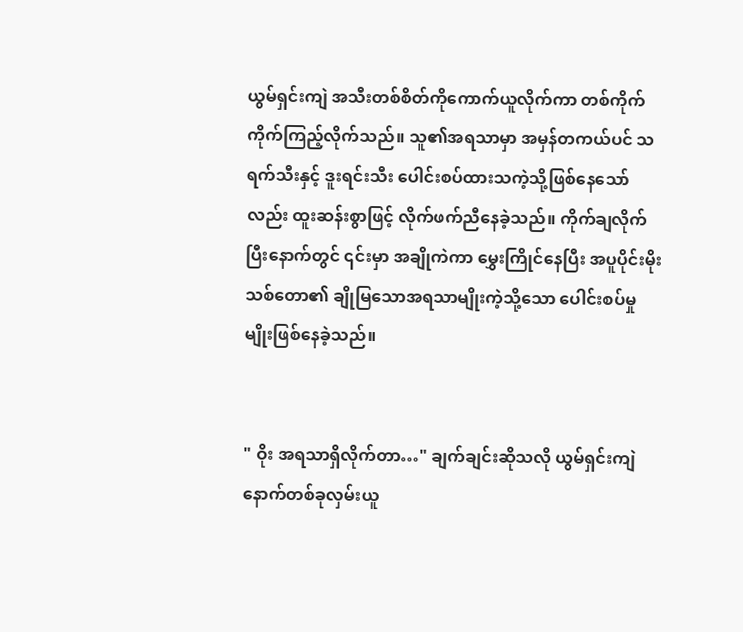ယွမ်ရှင်းကျဲ အသီးတစ်စိတ်ကိုကောက်ယူလိုက်ကာ တစ်ကိုက်ကိုက်ကြည့်လိုက်သည်။ သူ၏အရသာမှာ အမှန်တကယ်ပင် သရက်သီးနှင့် ဒူးရင်းသီး ပေါင်းစပ်ထားသကဲ့သို့ဖြစ်နေသော်လည်း ထူးဆန်းစွာဖြင့် လိုက်ဖက်ညီနေခဲ့သည်။ ကိုက်ချလိုက်ပြီးနောက်တွင် ၎င်းမှာ အချိုကဲကာ မွှေးကြိုင်နေပြီး အပူပိုင်းမိုးသစ်တော၏ ချိုမြသောအရသာမျိုးကဲ့သို့သော ပေါင်းစပ်မှုမျိုးဖြစ်နေခဲ့သည်။


" ဝိုး အရသာရှိလိုက်တာ…" ချက်ချင်းဆိုသလို ယွမ်ရှင်းကျဲ နောက်တစ်ခုလှမ်းယူ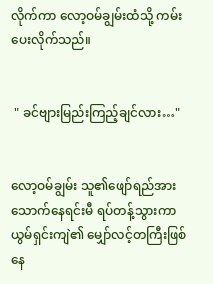လိုက်ကာ လော့ဝမ်ချွမ်းထံသို့ ကမ်းပေးလိုက်သည်။


 " ခင်ဗျားမြည်းကြည့်ချင်လား…"


လော့ဝမ်ချွမ်း သူ၏‌ဖျော်ရည်အား သောက်နေရင်းမီ ရပ်တန့်သွားကာ ယွမ်ရှင်းကျဲ၏ မျှော်လင့်တကြီးဖြစ်နေ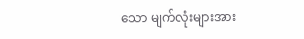သော မျက်လုံးများအား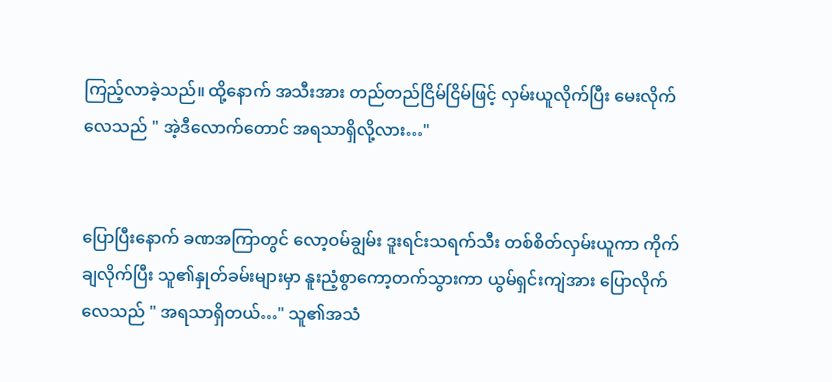ကြည့်လာခဲ့သည်။ ထို့နောက် အသီးအား တည်တည်ငြိမ်ငြိမ်ဖြင့် လှမ်းယူလိုက်ပြီး မေးလိုက်လေသည် " အဲ့ဒီလောက်တောင် အရသာရှိလို့လား…"


ပြောပြီးနောက် ခဏအကြာတွင် လော့ဝမ်ချွမ်း ဒူးရင်းသရက်သီး တစ်စိတ်လှမ်းယူကာ ကိုက်ချလိုက်ပြီး သူ၏နှုတ်ခမ်းများမှာ နူးညံ့စွာကော့တက်သွားကာ ယွမ်ရှင်းကျဲအား ပြောလိုက်လေသည် " အရသာရှိတယ်…" သူ၏အသံ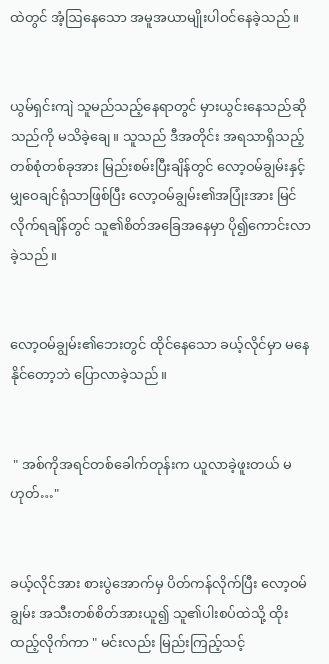ထဲတွင် အံ့ဩနေသော အမူအယာမျိုးပါဝင်နေခဲ့သည်။


ယွမ်ရှင်းကျဲ သူမည်သည့်နေရာတွင် မှားယွင်းနေသည်ဆိုသည်ကို ‌မသိခဲ့ချေ။ သူသည် ဒီအတိုင်း အရသာရှိသည့် တစ်စုံတစ်ခုအား မြည်းစမ်းပြီးချိန်တွင် လော့ဝမ်ချွမ်းနှင့် မျှဝေချင်ရုံသာဖြစ်ပြီး လော့ဝမ်ချွမ်း၏အပြုံးအား မြင်လိုက်ရချိန်တွင် သူ၏စိတ်အခြေအနေမှာ ပို၍ကောင်းလာခဲ့သည်။


လော့ဝမ်ချွမ်း၏ဘေးတွင် ထိုင်နေသော ခယ့်လိုင်မှာ မနေနိုင်တော့ဘဲ ပြောလာခဲ့သည်။


 " အစ်ကိုအရင်တစ်ခေါက်တုန်းက ယူလာခဲ့ဖူးတယ် မဟုတ်…"


ခယ့်လိုင်အား စားပွဲအောက်မှ ပိတ်ကန်လိုက်ပြီး လော့ဝမ်ချွမ်း အသီးတစ်စိတ်အားယူ၍ သူ၏ပါးစပ်ထဲသို့ ထိုးထည့်လိုက်ကာ " မင်းလည်း မြည်းကြည့်သင့်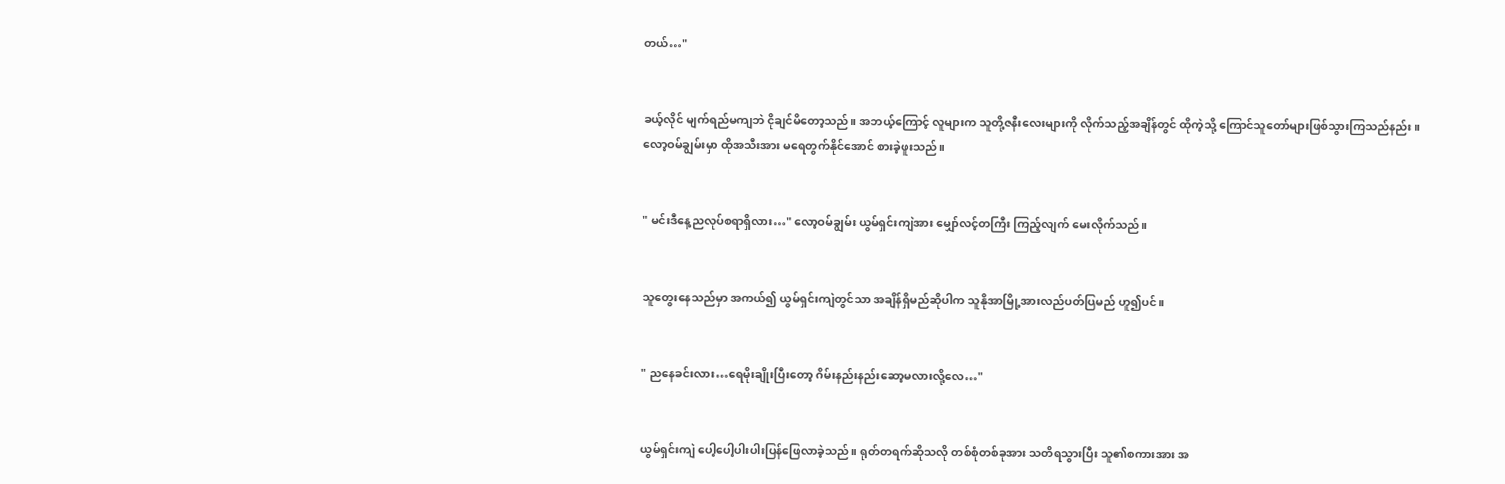တယ်…"


ခယ့်လိုင် မျက်ရည်မကျဘဲ ငိုချင်မိတော့သည်။ အဘယ့်ကြောင့် လူများက သူတို့ဇနီးလေးများကို လိုက်သည့်အချိန်တွင် ထိုကဲ့သို့ ကြောင်သူတော်များဖြစ်သွားကြသည်နည်း။ လော့ဝမ်ချွမ်းမှာ ထိုအသီးအား မရေတွက်နိုင်အောင် စားခဲ့ဖူးသည်။


" မင်းဒီနေ့ညလုပ်စရာရှိလား…" လော့ဝမ်ချွမ်း ယွမ်ရှင်းကျဲအား မျှော်လင့်တကြီး ကြည့်လျက် မေးလိုက်သည်။


သူတွေးနေသည်မှာ အကယ်၍ ယွမ်ရှင်းကျဲတွင်သာ အချိန်ရှိမည်ဆိုပါက သူနိုအာမြို့အားလည်ပတ်ပြမည် ဟူ၍ပင်။


" ညနေခင်းလား…ရေမိုးချိုးပြီးတော့ ဂိမ်းနည်းနည်းဆော့မလားလို့လေ…"


ယွမ်ရှင်းကျဲ ပေါ့ပေါ့ပါးပါးပြန်ဖြေလာခဲ့သည်။ ရုတ်တရက်ဆိုသလို တစ်စုံတစ်ခုအား သတိရသွားပြီး သူ၏စကားအား အ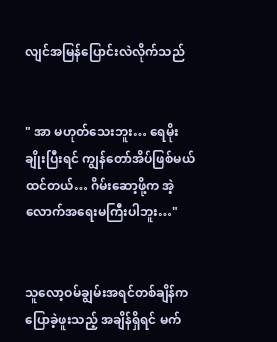လျင်အမြန်ပြောင်းလဲလိုက်သည်


" အာ မဟုတ်သေးဘူး… ရေမိုးချိုးပြီးရင် ကျွန်တော်အိပ်ဖြစ်မယ်ထင်တယ်… ဂိမ်းဆော့ဖို့က အဲ့လောက်အရေးမကြီးပါဘူး…"


သူလော့ဝမ်ချွမ်းအရင်တစ်ချိန်က ပြောခဲ့ဖူးသည့် အချိန်ရှိရင် မက်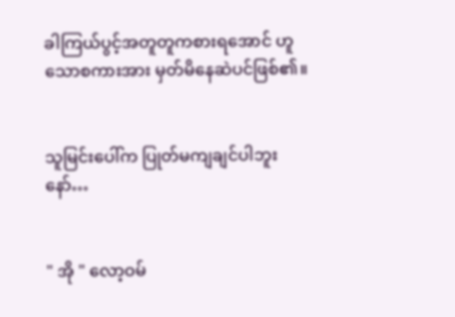ခါကြယ်ပွင့်အတူတူကစားရအောင် ဟူသောစကားအား မှတ်မိနေဆဲပင်ဖြစ်၏။


သူမြင်းပေါ်က ပြုတ်မကျချင်ပါဘူးနော်…


" အို " လော့ဝမ်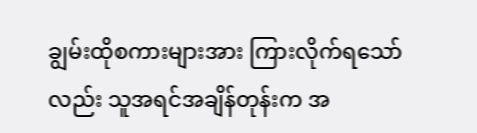ချွမ်းထိုစကားများအား ကြားလိုက်ရသော်လည်း သူအရင်အချိန်တုန်းက အ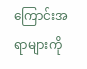ကြောင်းအရာများကို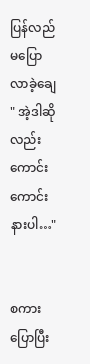ပြန်လည်မပြောလာခဲ့ချေ " အဲ့ဒါဆိုလည်း ကောင်းကောင်းနားပါ…"


စကားပြောပြီး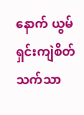နောက် ယွမ်ရှင်းကျဲစိတ်သက်သာ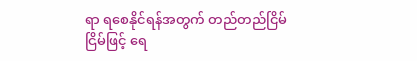ရာ ရစေနိုင်ရန်အတွက် တည်တည်ငြိမ်ငြိမ်ဖြင့် ရေ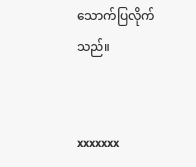သောက်ပြလိုက်သည်။


xxxxxxx